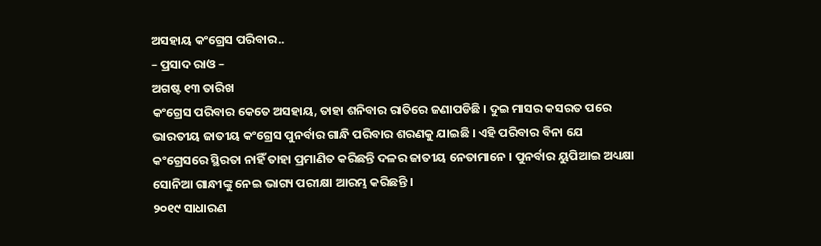ଅସହାୟ କଂଗ୍ରେସ ପରିବାର..
– ପ୍ରସାଦ ରାଓ –
ଅଗଷ୍ଟ ୧୩ ତାରିଖ
କଂଗ୍ରେସ ପରିବାର କେତେ ଅସହାୟ, ତାହା ଶନିବାର ରାତିରେ ଜଣାପଡିଛି । ଦୁଇ ମାସର କସରତ ପରେ ଭାରତୀୟ ଜାତୀୟ କଂଗ୍ରେସ ପୁନର୍ବାର ଗାନ୍ଧି ପରିବାର ଶରଣକୁ ଯାଇଛି । ଏହି ପରିବାର ବିନା ଯେ କଂଗ୍ରେସରେ ସ୍ଥିରତା ନାହିଁ ତାହା ପ୍ରମାଣିତ କରିଛନ୍ତି ଦଳର ଜାତୀୟ ନେତାମାନେ । ପୁନର୍ବାର ୟୁପିଆଇ ଅଧ୍ୟକ୍ଷା ସୋନିଆ ଗାନ୍ଧୀଙ୍କୁ ନେଇ ଭାଗ୍ୟ ପରୀକ୍ଷା ଆରମ୍ଭ କରିଛନ୍ତି ।
୨୦୧୯ ସାଧାରଣ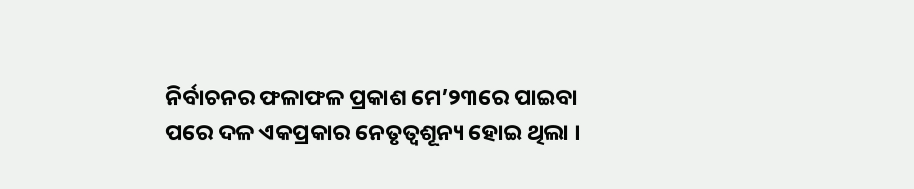ନିର୍ବାଚନର ଫଳାଫଳ ପ୍ରକାଶ ମେ’୨୩ରେ ପାଇବା ପରେ ଦଳ ଏକପ୍ରକାର ନେତୃତ୍ୱଶୂନ୍ୟ ହୋଇ ଥିଲା ।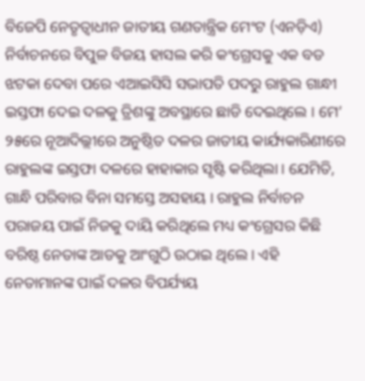ବିଜେପି ନେତୃତ୍ୱାଧୀନ ଜାତୀୟ ଗଣତାନ୍ତ୍ରିକ ମେଂଟ (ଏନଡ଼ିଏ) ନିର୍ବାଚନରେ ବିପୁଳ ବିଜୟ ହାସଲ କରି କଂଗ୍ରେସକୁ ଏକ ବଡ ଝଟକା ଦେବା ପରେ ଏଆଇସିସି ସଭାପତି ପଦରୁ ରାହୁଲ ଗାନ୍ଧୀ ଇସ୍ତଫା ଦେଇ ଦଳକୁ ତ୍ରିଶଙ୍କୁ ଅବସ୍ଥାରେ ଛାଡି ଦେଇଥିଲେ । ମେ’ ୨୫ରେ ନୂଆଦିଲ୍ଲୀରେ ଅନୁଷ୍ଠିତ ଦଳର ଜାତୀୟ କାର୍ଯ୍ୟକାରିଣୀରେ ରାହୁଲଙ୍କ ଇସ୍ତଫା ଦଳରେ ହାହାକାର ସୃଷ୍ଟି କରିଥିଲା । ଯେମିତି, ଗାନ୍ଧି ପରିବାର ବିନା ସମସ୍ତେ ଅସହାୟ । ରାହୁଲ ନିର୍ବାଚନ ପରାଜୟ ପାଇଁ ନିଜକୁ ଦାୟି କରିଥିଲେ ମଧ୍ୟ କଂଗ୍ରେସର କିଛି ବରିଷ୍ଠ ନେତାଙ୍କ ଆଡକୁ ଆଂଗୁଠି ଉଠାଇ ଥିଲେ । ଏହି ନେତାମାନଙ୍କ ପାଇଁ ଦଳର ବିପର୍ଯ୍ୟୟ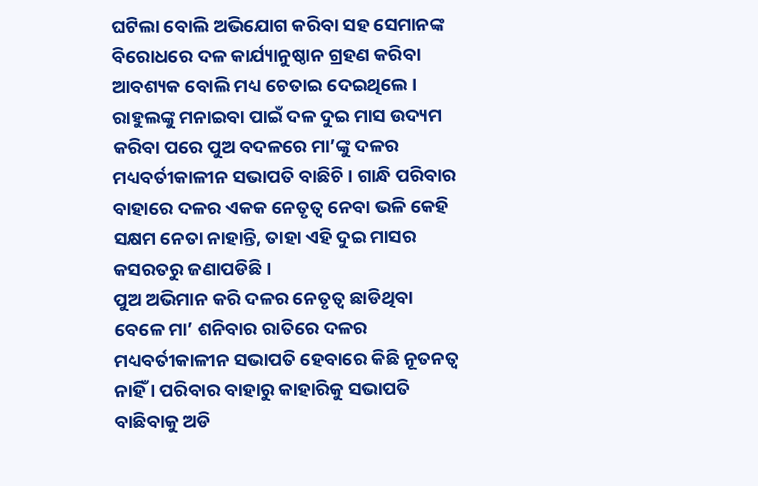ଘଟିଲା ବୋଲି ଅଭିଯୋଗ କରିବା ସହ ସେମାନଙ୍କ ବିରୋଧରେ ଦଳ କାର୍ଯ୍ୟାନୁଷ୍ଠାନ ଗ୍ରହଣ କରିବା ଆବଶ୍ୟକ ବୋଲି ମଧ୍ୟ ଚେତାଇ ଦେଇଥିଲେ । ରାହୁଲଙ୍କୁ ମନାଇବା ପାଇଁ ଦଳ ଦୁଇ ମାସ ଉଦ୍ୟମ କରିବା ପରେ ପୁଅ ବଦଳରେ ମା’ଙ୍କୁ ଦଳର ମଧ୍ୟବର୍ତୀକାଳୀନ ସଭାପତି ବାଛିଚି । ଗାନ୍ଧି ପରିବାର ବାହାରେ ଦଳର ଏକକ ନେତୃତ୍ୱ ନେବା ଭଳି କେହି ସକ୍ଷମ ନେତା ନାହାନ୍ତି, ତାହା ଏହି ଦୁଇ ମାସର କସରତରୁ ଜଣାପଡିଛି ।
ପୁଅ ଅଭିମାନ କରି ଦଳର ନେତୃତ୍ୱ ଛାଡିଥିବା ବେଳେ ମା’ ଶନିବାର ରାତିରେ ଦଳର ମଧ୍ୟବର୍ତୀକାଳୀନ ସଭାପତି ହେବାରେ କିଛି ନୂତନତ୍ୱ ନାହିଁ । ପରିବାର ବାହାରୁ କାହାରିକୁ ସଭାପତି ବାଛିବାକୁ ଅଡି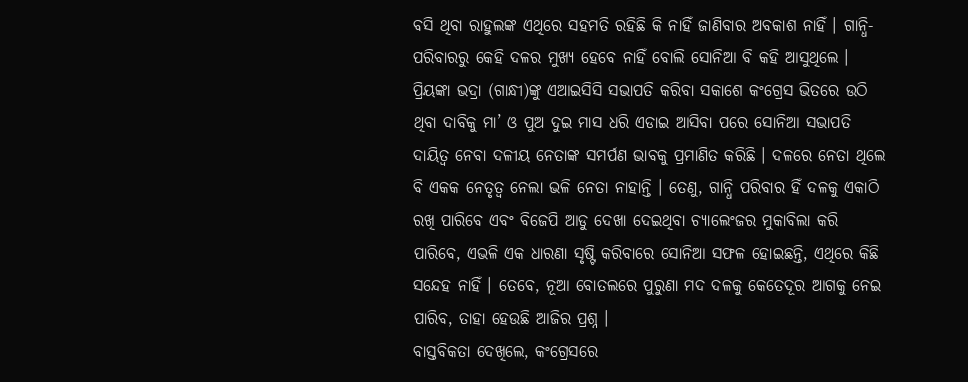ବସି ଥିବା ରାହୁଲଙ୍କ ଏଥିରେ ସହମତି ରହିଛି କି ନାହିଁ ଜାଣିବାର ଅବକାଶ ନାହିଁ । ଗାନ୍ଧି-ପରିବାରରୁ କେହି ଦଳର ମୁଖ୍ୟ ହେବେ ନାହିଁ ବୋଲି ସୋନିଆ ବି କହି ଆସୁଥିଲେ । ପ୍ରିୟଙ୍କା ଭଦ୍ରା (ଗାନ୍ଧୀ)ଙ୍କୁ ଏଆଇସିସି ସଭାପତି କରିବା ସକାଶେ କଂଗ୍ରେସ ଭିତରେ ଉଠି ଥିବା ଦାବିକୁ ମା’ ଓ ପୁଅ ଦୁଇ ମାସ ଧରି ଏଡାଇ ଆସିବା ପରେ ସୋନିଆ ସଭାପତି ଦାୟିତ୍ୱ ନେବା ଦଳୀୟ ନେତାଙ୍କ ସମର୍ପଣ ଭାବକୁ ପ୍ରମାଣିତ କରିଛି । ଦଳରେ ନେତା ଥିଲେ ବି ଏକକ ନେତୃତ୍ୱ ନେଲା ଭଳି ନେତା ନାହାନ୍ତି । ତେଣୁ, ଗାନ୍ଧି ପରିବାର ହିଁ ଦଳକୁ ଏକାଠି ରଖି ପାରିବେ ଏବଂ ବିଜେପି ଆଡୁ ଦେଖା ଦେଇଥିବା ଚ୍ୟାଲେଂଜର ମୁକାବିଲା କରି ପାରିବେ, ଏଭଳି ଏକ ଧାରଣା ସୃଷ୍ଟି କରିବାରେ ସୋନିଆ ସଫଳ ହୋଇଛନ୍ତି, ଏଥିରେ କିଛି ସନ୍ଦେହ ନାହିଁ । ତେବେ, ନୂଆ ବୋତଲରେ ପୁରୁଣା ମଦ ଦଳକୁ କେତେଦୂର ଆଗକୁ ନେଇ ପାରିବ, ତାହା ହେଉଛି ଆଜିର ପ୍ରଶ୍ନ ।
ବାସ୍ତବିକତା ଦେଖିଲେ, କଂଗ୍ରେସରେ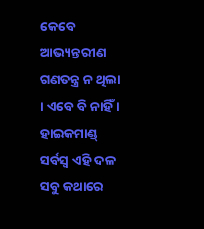କେବେ ଆଭ୍ୟନ୍ତରୀଣ ଗଣତନ୍ତ୍ର ନ ଥିଲା । ଏବେ ବି ନାହିଁ । ହାଇକମାଣ୍ଡ୍ ସର୍ବସ୍ୱ ଏହି ଦଳ ସବୁ କଥାରେ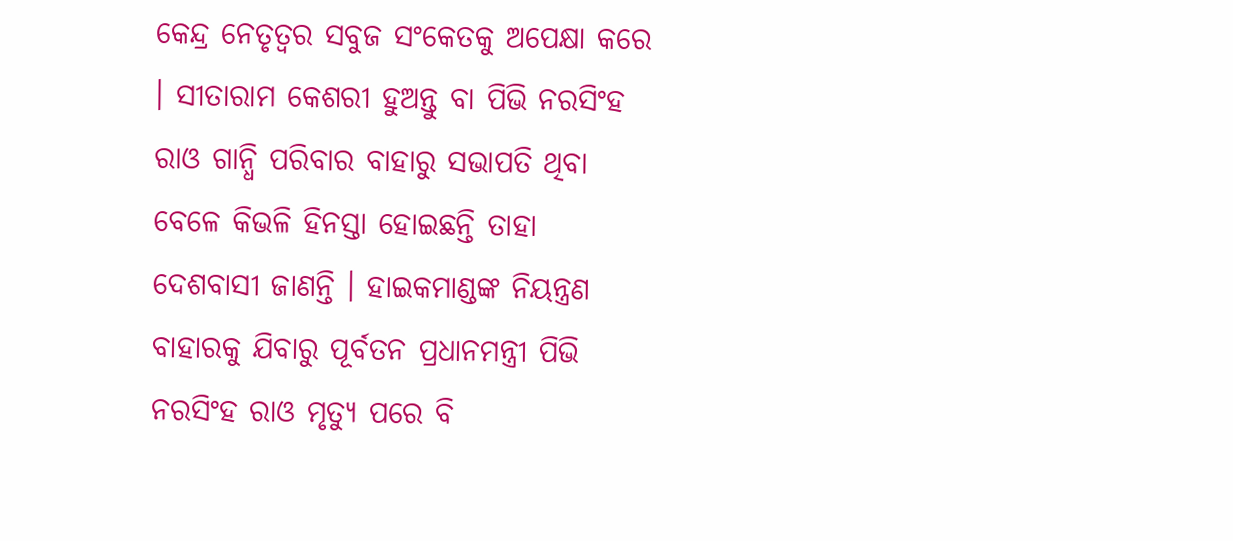କେନ୍ଦ୍ର ନେତୃତ୍ୱର ସବୁଜ ସଂକେତକୁ ଅପେକ୍ଷା କରେ । ସୀତାରାମ କେଶରୀ ହୁଅନ୍ତୁ ବା ପିଭି ନରସିଂହ ରାଓ ଗାନ୍ଧି ପରିବାର ବାହାରୁ ସଭାପତି ଥିବା ବେଳେ କିଭଳି ହିନସ୍ତା ହୋଇଛନ୍ତି ତାହା ଦେଶବାସୀ ଜାଣନ୍ତି । ହାଇକମାଣ୍ଡଙ୍କ ନିୟନ୍ତ୍ରଣ ବାହାରକୁ ଯିବାରୁ ପୂର୍ବତନ ପ୍ରଧାନମନ୍ତ୍ରୀ ପିଭି ନରସିଂହ ରାଓ ମୃତ୍ୟୁ ପରେ ବି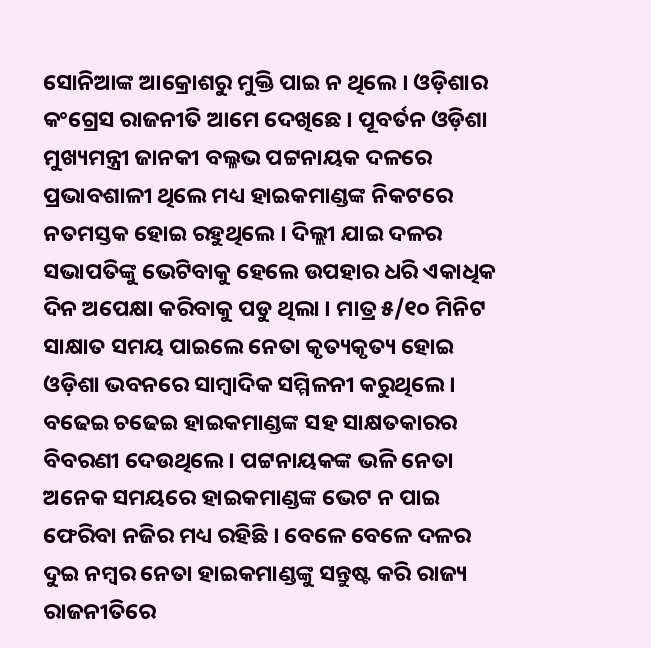ସୋନିଆଙ୍କ ଆକ୍ରୋଶରୁ ମୁକ୍ତି ପାଇ ନ ଥିଲେ । ଓଡ଼ିଶାର କଂଗ୍ରେସ ରାଜନୀତି ଆମେ ଦେଖିଛେ । ପୂବର୍ତନ ଓଡ଼ିଶା ମୁଖ୍ୟମନ୍ତ୍ରୀ ଜାନକୀ ବଲ୍ଳଭ ପଟ୍ଟନାୟକ ଦଳରେ ପ୍ରଭାବଶାଳୀ ଥିଲେ ମଧ୍ୟ ହାଇକମାଣ୍ଡଙ୍କ ନିକଟରେ ନତମସ୍ତକ ହୋଇ ରହୁଥିଲେ । ଦିଲ୍ଲୀ ଯାଇ ଦଳର ସଭାପତିଙ୍କୁ ଭେଟିବାକୁ ହେଲେ ଉପହାର ଧରି ଏକାଧିକ ଦିନ ଅପେକ୍ଷା କରିବାକୁ ପଡୁ ଥିଲା । ମାତ୍ର ୫/୧୦ ମିନିଟ ସାକ୍ଷାତ ସମୟ ପାଇଲେ ନେତା କୃତ୍ୟକୃତ୍ୟ ହୋଇ ଓଡ଼ିଶା ଭବନରେ ସାମ୍ବାଦିକ ସମ୍ମିଳନୀ କରୁଥିଲେ । ବଢେଇ ଚଢେଇ ହାଇକମାଣ୍ଡଙ୍କ ସହ ସାକ୍ଷତକାରର ବିବରଣୀ ଦେଉଥିଲେ । ପଟ୍ଟନାୟକଙ୍କ ଭଳି ନେତା ଅନେକ ସମୟରେ ହାଇକମାଣ୍ଡଙ୍କ ଭେଟ ନ ପାଇ ଫେରିବା ନଜିର ମଧ୍ୟ ରହିଛି । ବେଳେ ବେଳେ ଦଳର ଦୁଇ ନମ୍ବର ନେତା ହାଇକମାଣ୍ଡଙ୍କୁ ସନ୍ତୁଷ୍ଟ କରି ରାଜ୍ୟ ରାଜନୀତିରେ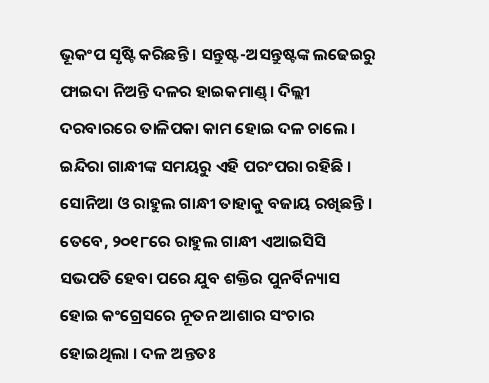ଭୂକଂପ ସୃଷ୍ଟି କରିଛନ୍ତି । ସନ୍ତୁଷ୍ଟ-ଅସନ୍ତୁଷ୍ଟଙ୍କ ଲଢେଇରୁ ଫାଇଦା ନିଅନ୍ତି ଦଳର ହାଇକମାଣ୍ଡ୍। ଦିଲ୍ଲୀ ଦରବାରରେ ତାଳିପକା କାମ ହୋଇ ଦଳ ଚାଲେ । ଇନ୍ଦିରା ଗାନ୍ଧୀଙ୍କ ସମୟରୁ ଏହି ପରଂପରା ରହିଛି । ସୋନିଆ ଓ ରାହୁଲ ଗାନ୍ଧୀ ତାହାକୁ ବଜାୟ ରଖିଛନ୍ତି ।
ତେବେ, ୨୦୧୮ରେ ରାହୁଲ ଗାନ୍ଧୀ ଏଆଇସିସି ସଭପତି ହେବା ପରେ ଯୁବ ଶକ୍ତିର ପୁନର୍ବିନ୍ୟାସ ହୋଇ କଂଗ୍ରେସରେ ନୂତନ ଆଶାର ସଂଚାର ହୋଇଥିଲା । ଦଳ ଅନ୍ତତଃ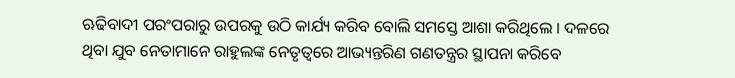ଋଢିବାଦୀ ପରଂପରାରୁ ଉପରକୁ ଉଠି କାର୍ଯ୍ୟ କରିବ ବୋଲି ସମସ୍ତେ ଆଶା କରିଥିଲେ । ଦଳରେ ଥିବା ଯୁବ ନେତାମାନେ ରାହୁଲଙ୍କ ନେତୃତ୍ୱରେ ଆଭ୍ୟନ୍ତରିଣ ଗଣତନ୍ତ୍ରର ସ୍ଥାପନା କରିବେ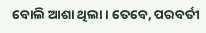ବୋଲି ଆଶା ଥିଲା । ତେବେ, ପରବର୍ତୀ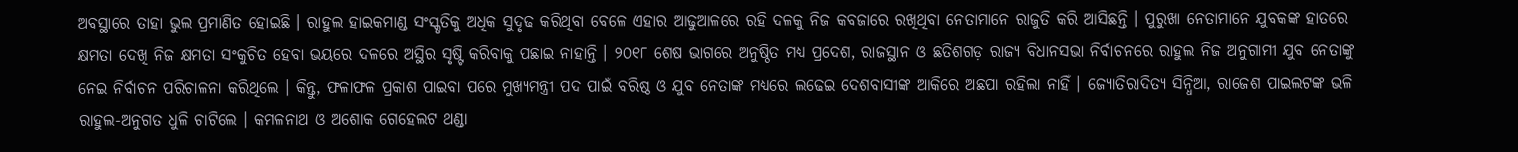ଅବସ୍ଥାରେ ତାହା ଭୁଲ ପ୍ରମାଣିତ ହୋଇଛି । ରାହୁଲ ହାଇକମାଣ୍ଡ ସଂସ୍କୃତିକୁ ଅଧିକ ସୁଦୃଢ କରିଥିବା ବେଳେ ଏହାର ଆଢୁଆଳରେ ରହି ଦଳକୁ ନିଜ କବଜାରେ ରଖିଥିବା ନେତାମାନେ ରାଜୁତି କରି ଆସିଛନ୍ତି । ପୁରୁଖା ନେତାମାନେ ଯୁବକଙ୍କ ହାତରେ କ୍ଷମତା ଦେଖି ନିଜ କ୍ଷମତା ସଂକୁଚିତ ହେବା ଭୟରେ ଦଳରେ ଅସ୍ଥିର ସୃଷ୍ଟି କରିବାକୁ ପଛାଇ ନାହାନ୍ତି । ୨୦୧୮ ଶେଷ ଭାଗରେ ଅନୁଷ୍ଠିତ ମଧ୍ୟ ପ୍ରଦେଶ, ରାଜସ୍ଥାନ ଓ ଛତିଶଗଡ଼ ରାଜ୍ୟ ବିଧାନସଭା ନିର୍ବାଚନରେ ରାହୁଲ ନିଜ ଅନୁଗାମୀ ଯୁବ ନେତାଙ୍କୁ ନେଇ ନିର୍ବାଚନ ପରିଚାଳନା କରିଥିଲେ । କିନ୍ତୁ, ଫଳାଫଳ ପ୍ରକାଶ ପାଇବା ପରେ ମୁଖ୍ୟମନ୍ତ୍ରୀ ପଦ ପାଇଁ ବରିଷ୍ଠ ଓ ଯୁବ ନେତାଙ୍କ ମଧ୍ୟରେ ଲଢେଇ ଦେଶବାସୀଙ୍କ ଆକିରେ ଅଛପା ରହିଲା ନାହିଁ । ଜ୍ୟୋତିରାଦିତ୍ୟ ସିନ୍ଧିଆ, ରାଜେଶ ପାଇଲଟଙ୍କ ଭଳି ରାହୁଲ-ଅନୁଗତ ଧୁଳି ଚାଟିଲେ । କମଳନାଥ ଓ ଅଶୋକ ଗେହେଲଟ ଥଣ୍ଡା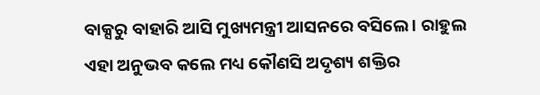ବାକ୍ସରୁ ବାହାରି ଆସି ମୁଖ୍ୟମନ୍ତ୍ରୀ ଆସନରେ ବସିଲେ । ରାହୁଲ ଏହା ଅନୁଭବ କଲେ ମଧ୍ୟ କୌଣସି ଅଦୃଶ୍ୟ ଶକ୍ତିର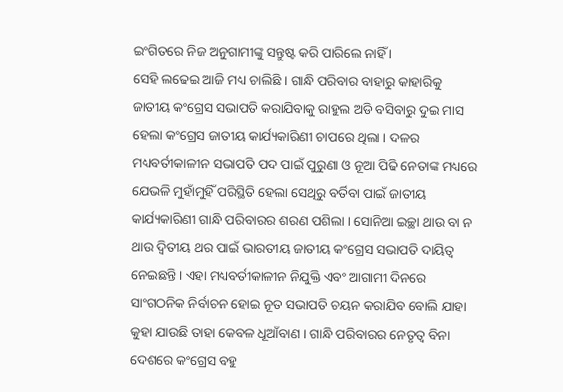ଇଂଗିତରେ ନିଜ ଅନୁଗାମୀଙ୍କୁ ସନ୍ତୁଷ୍ଟ କରି ପାରିଲେ ନାହିଁ ।
ସେହି ଲଢେଇ ଆଜି ମଧ୍ୟ ଚାଲିଛି । ଗାନ୍ଧି ପରିବାର ବାହାରୁ କାହାରିକୁ ଜାତୀୟ କଂଗ୍ରେସ ସଭାପତି କରାଯିବାକୁ ରାହୁଲ ଅଡି ବସିବାରୁ ଦୁଇ ମାସ ହେଲା କଂଗ୍ରେସ ଜାତୀୟ କାର୍ଯ୍ୟକାରିଣୀ ଚାପରେ ଥିଲା । ଦଳର ମଧ୍ୟବର୍ତୀକାଳୀନ ସଭାପତି ପଦ ପାଇଁ ପୁରୁଣା ଓ ନୂଆ ପିଢି ନେତାଙ୍କ ମଧ୍ୟରେ ଯେଭଳି ମୁହାଁମୁହିଁ ପରିସ୍ଥିତି ହେଲା ସେଥିରୁ ବର୍ତିବା ପାଇଁ ଜାତୀୟ କାର୍ଯ୍ୟକାରିଣୀ ଗାନ୍ଧି ପରିବାରର ଶରଣ ପଶିଲା । ସୋନିଆ ଇଚ୍ଛା ଥାଉ ବା ନ ଥାଉ ଦ୍ୱିତୀୟ ଥର ପାଇଁ ଭାରତୀୟ ଜାତୀୟ କଂଗ୍ରେସ ସଭାପତି ଦାୟିତ୍ୱ ନେଇଛନ୍ତି । ଏହା ମଧ୍ୟବର୍ତୀକାଳୀନ ନିଯୁକ୍ତି ଏବଂ ଆଗାମୀ ଦିନରେ ସାଂଗଠନିକ ନିର୍ବାଚନ ହୋଇ ନୂତ ସଭାପତି ଚୟନ କରାଯିବ ବୋଲି ଯାହା କୁହା ଯାଉଛି ତାହା କେବଳ ଧୂଆଁବାଣ । ଗାନ୍ଧି ପରିବାରର ନେତୃତ୍ୱ ବିନା ଦେଶରେ କଂଗ୍ରେସ ବହୁ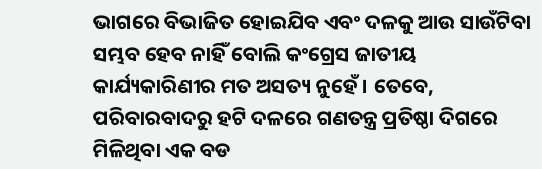ଭାଗରେ ବିଭାଜିତ ହୋଇଯିବ ଏବଂ ଦଳକୁ ଆଉ ସାଉଁଟିବା ସମ୍ଭବ ହେବ ନାହିଁ ବୋଲି କଂଗ୍ରେସ ଜାତୀୟ କାର୍ଯ୍ୟକାରିଣୀର ମତ ଅସତ୍ୟ ନୁହେଁ । ତେବେ, ପରିବାରବାଦରୁ ହଟି ଦଳରେ ଗଣତନ୍ତ୍ର ପ୍ରତିଷ୍ଠା ଦିଗରେ ମିଳିଥିବା ଏକ ବଡ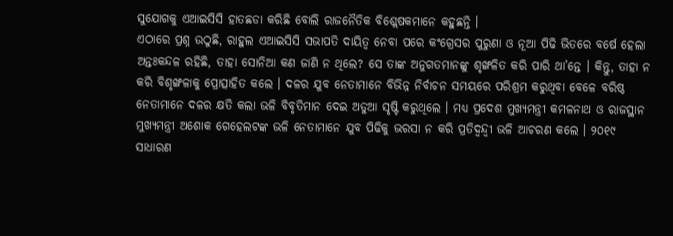ସୁଯୋଗକୁ ଏଆଇସିସି ହାତଛଡା କରିଛି ବୋଲି ରାଜନୈତିକ ବିଶ୍ଲେଷକମାନେ କହୁଛନ୍ତି ।
ଏଠାରେ ପ୍ରଶ୍ନ ଉଠୁଛି, ରାହୁଲ ଏଆଇସିସି ସଭାପତି ଦାୟିତ୍ୱ ନେବା ପରେ କଂଗ୍ରେସର ପୁରୁଣା ଓ ନୂଆ ପିଢି ଭିତରେ ବର୍ଷେ ହେଲା ଅନ୍ତଃକନ୍ଦଳ ରହିଛି, ତାହା ସୋନିଆ କଣ ଜାଣି ନ ଥିଲେ? ସେ ତାଙ୍କ ଅନୁଗତମାନଙ୍କୁ ଶୃଙ୍ଖଳିତ କରି ପାରି ଥା’ନ୍ତେ । କିନ୍ତୁ, ତାହା ନ କରି ବିଶୃଙ୍ଖଳାକୁ ପ୍ରୋତ୍ସାହିତ କଲେ । ଦଳର ଯୁବ ନେତାମାନେ ବିଭିନ୍ନ ନିର୍ବାଚନ ସମୟରେ ପରିଶ୍ରମ କରୁଥିବା ବେଳେ ବରିଷ୍ଠ ନେତାମାନେ ଦଳର କ୍ଷତି କଲା ଭଳି ବିବୃତିମାନ ଦେଇ ଅଡୁଆ ସୃଷ୍ଟି କରୁଥିଲେ । ମଧ୍ୟ ପ୍ରଦେଶ ମୁଖ୍ୟମନ୍ତ୍ରୀ କମଳନାଥ ଓ ରାଜସ୍ଥାନ ମୁଖ୍ୟମନ୍ତ୍ରୀ ଅଶୋକ ଗେହେଲଟଙ୍କ ଭଳି ନେତାମାନେ ଯୁବ ପିଢିକୁ ଭରସା ନ କରି ପ୍ରତିଦ୍ୱନ୍ଦ୍ୱୀ ଭଳି ଆଚରଣ କଲେ । ୨୦୧୯ ସାଧାରଣ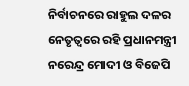ନିର୍ବାଚନରେ ରାହୁଲ ଦଳର ନେତୃତ୍ୱରେ ରହି ପ୍ରଧାନମନ୍ତ୍ରୀ ନରେନ୍ଦ୍ର ମୋଦୀ ଓ ବିଜେପି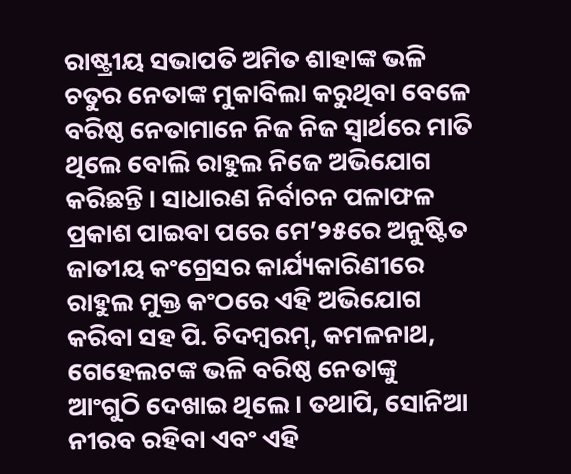ରାଷ୍ଟ୍ରୀୟ ସଭାପତି ଅମିତ ଶାହାଙ୍କ ଭଳି ଚତୁର ନେତାଙ୍କ ମୁକାବିଲା କରୁଥିବା ବେଳେ ବରିଷ୍ଠ ନେତାମାନେ ନିଜ ନିଜ ସ୍ୱାର୍ଥରେ ମାତି ଥିଲେ ବୋଲି ରାହୁଲ ନିଜେ ଅଭିଯୋଗ କରିଛନ୍ତି । ସାଧାରଣ ନିର୍ବାଚନ ପଳାଫଳ ପ୍ରକାଶ ପାଇବା ପରେ ମେ’୨୫ରେ ଅନୁଷ୍ଟିତ ଜାତୀୟ କଂଗ୍ରେସର କାର୍ଯ୍ୟକାରିଣୀରେ ରାହୁଲ ମୁକ୍ତ କଂଠରେ ଏହି ଅଭିଯୋଗ କରିବା ସହ ପି. ଚିଦମ୍ବରମ୍, କମଳନାଥ, ଗେହେଲଟଙ୍କ ଭଳି ବରିଷ୍ଠ ନେତାଙ୍କୁ ଆଂଗୁଠି ଦେଖାଇ ଥିଲେ । ତଥାପି, ସୋନିଆ ନୀରବ ରହିବା ଏବଂ ଏହି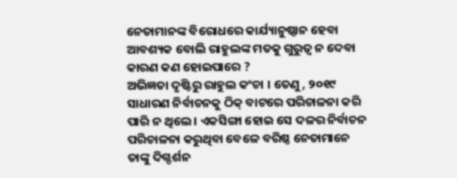ନେତାମାନଙ୍କ ବିରୋଧରେ କାର୍ଯ୍ୟାନୁଷ୍ଠାନ ହେବା ଆବଶ୍ୟକ ବୋଲି ରାହୁଲଙ୍କ ମତକୁ ଗୁରୁତ୍ୱ ନ ଦେବା କାରଣ କଣ ହୋଇପାରେ ?
ଅଭିଜ୍ଞତା ଦୃଷ୍ଟିରୁ ରାହୁଲ କଂଚା । ତେଣୁ, ୨୦୧୯ ସାଧାରଣ ନିର୍ବାଚନକୁ ଠିକ୍ ବାଟରେ ପରିଚାଳନା କରି ପାରି ନ ଥିଲେ । ଏକସିଙ୍ଗା ହୋଇ ସେ ଦଳର ନିର୍ବାଚନ ପରିଚାଳନା କରୁଥିବା ବେଳେ ବରିଷ୍ଠ ନେତାମାନେ ତାଙ୍କୁ ଦିଗ୍ଦର୍ଶନ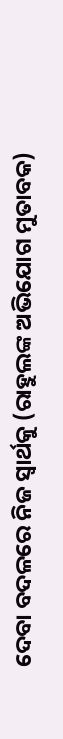ଦେବା ବଦଳରେ ନିଜ ସ୍ୱାର୍ଥକୁ (ରାହୁଲଙ୍କ ଅଭିଯୋଗ ମୁତାବକ)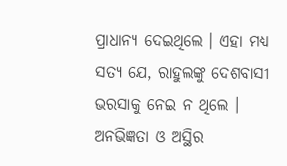ପ୍ରାଧାନ୍ୟ ଦେଇଥିଲେ । ଏହା ମଧ୍ୟ ସତ୍ୟ ଯେ, ରାହୁଲଙ୍କୁ ଦେଶବାସୀ ଭରସାକୁ ନେଇ ନ ଥିଲେ । ଅନଭିଜ୍ଞତା ଓ ଅସ୍ଥିର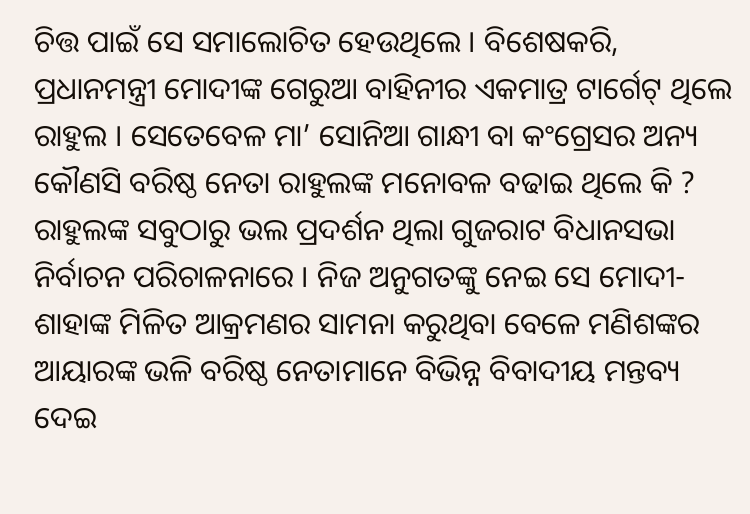ଚିତ୍ତ ପାଇଁ ସେ ସମାଲୋଚିତ ହେଉଥିଲେ । ବିଶେଷକରି, ପ୍ରଧାନମନ୍ତ୍ରୀ ମୋଦୀଙ୍କ ଗେରୁଆ ବାହିନୀର ଏକମାତ୍ର ଟାର୍ଗେଟ୍ ଥିଲେ ରାହୁଲ । ସେତେବେଳ ମା’ ସୋନିଆ ଗାନ୍ଧୀ ବା କଂଗ୍ରେସର ଅନ୍ୟ କୌଣସି ବରିଷ୍ଠ ନେତା ରାହୁଲଙ୍କ ମନୋବଳ ବଢାଇ ଥିଲେ କି ? ରାହୁଲଙ୍କ ସବୁଠାରୁ ଭଲ ପ୍ରଦର୍ଶନ ଥିଲା ଗୁଜରାଟ ବିଧାନସଭା ନିର୍ବାଚନ ପରିଚାଳନାରେ । ନିଜ ଅନୁଗତଙ୍କୁ ନେଇ ସେ ମୋଦୀ-ଶାହାଙ୍କ ମିଳିତ ଆକ୍ରମଣର ସାମନା କରୁଥିବା ବେଳେ ମଣିଶଙ୍କର ଆୟାରଙ୍କ ଭଳି ବରିଷ୍ଠ ନେତାମାନେ ବିଭିନ୍ନ ବିବାଦୀୟ ମନ୍ତବ୍ୟ ଦେଇ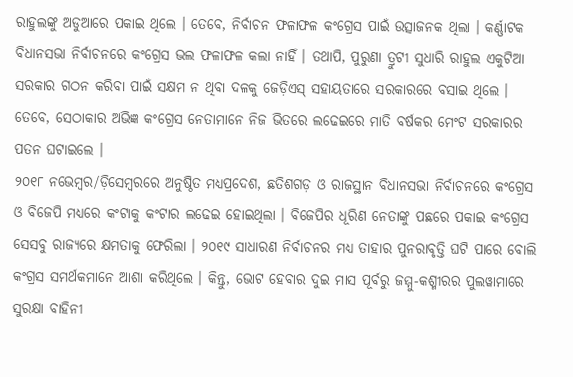ରାହୁଲଙ୍କୁ ଅଡୁଆରେ ପକାଇ ଥିଲେ । ତେବେ, ନିର୍ବାଚନ ଫଳାଫଳ କଂଗ୍ରେସ ପାଇଁ ଉତ୍ସାଜନକ ଥିଲା । କର୍ଣ୍ଣାଟକ ବିଧାନସଭା ନିର୍ବାଚନରେ କଂଗ୍ରେସ ଭଲ ଫଳାଫଳ କଲା ନାହିଁ । ତଥାପି, ପୁରୁଣା ତ୍ରୁଟୀ ସୁଧାରି ରାହୁଲ ଏକୁଟିଆ ସରକାର ଗଠନ କରିବା ପାଇଁ ସକ୍ଷମ ନ ଥିବା ଦଳକୁ ଜେଡ଼ିଏସ୍ ସହାୟତାରେ ସରକାରରେ ବସାଇ ଥିଲେ । ତେବେ, ସେଠାକାର ଅଭିଜ୍ଞ କଂଗ୍ରେସ ନେତାମାନେ ନିଜ ଭିତରେ ଲଢେଇରେ ମାତି ବର୍ଷକର ମେଂଟ ସରକାରର ପତନ ଘଟାଇଲେ ।
୨୦୧୮ ନଭେମ୍ବର/ଡ଼ିସେମ୍ବରରେ ଅନୁଷ୍ଠିତ ମଧ୍ୟପ୍ରଦେଶ, ଛତିଶଗଡ଼ ଓ ରାଜସ୍ଥାନ ବିଧାନସଭା ନିର୍ବାଚନରେ କଂଗ୍ରେସ ଓ ବିଜେପି ମଧ୍ୟରେ କଂଟାକୁ କଂଟାର ଲଢେଇ ହୋଇଥିଲା । ବିଜେପିର ଧୂରିଣ ନେତାଙ୍କୁ ପଛରେ ପକାଇ କଂଗ୍ରେସ ସେସବୁ ରାଜ୍ୟରେ କ୍ଷମତାକୁ ଫେରିଲା । ୨୦୧୯ ସାଧାରଣ ନିର୍ବାଚନର ମଧ୍ୟ ତାହାର ପୁନରାବୃତ୍ତି ଘଟି ପାରେ ବୋଲି କଂଗ୍ରସ ସମର୍ଥକମାନେ ଆଶା କରିଥିଲେ । କିନ୍ତୁ, ଭୋଟ ହେବାର ଦୁଇ ମାସ ପୂର୍ବରୁ ଜମ୍ମୁ-କଶ୍ମୀରର ପୁଲୱାମାରେ ସୁରକ୍ଷା ବାହିନୀ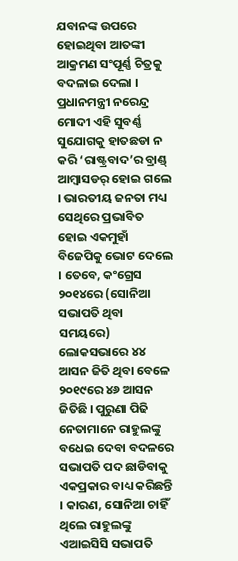ଯବାନଙ୍କ ଉପରେ ହୋଇଥିବା ଆତଙ୍କୀ ଆକ୍ରମଣ ସଂପୂର୍ଣ୍ଣ ଚିତ୍ରକୁ ବଦଳାଇ ଦେଲା । ପ୍ରଧାନମନ୍ତ୍ରୀ ନରେନ୍ଦ୍ର ମୋଦୀ ଏହି ସୁବର୍ଣ୍ଣ ସୁଯୋଗକୁ ହାତଛଡା ନ କରି ‘ରାଷ୍ଟ୍ରବାଦ’ର ବ୍ରାଣ୍ଡ୍ ଆମ୍ବାସଡର୍ ହୋଇ ଗଲେ । ଭାରତୀୟ ଜନତା ମଧ୍ୟ ସେଥିରେ ପ୍ରଭାବିତ ହୋଇ ଏକମୁହାଁ ବିଜେପିକୁ ଭୋଟ ଦେଲେ । ତେବେ, କଂଗ୍ରେସ ୨୦୧୪ରେ (ସୋନିଆ ସଭାପତି ଥିବା ସମୟରେ) ଲୋକସଭାରେ ୪୪ ଆସନ ଜିତି ଥିବା ବେଳେ ୨୦୧୯ରେ ୪୬ ଆସନ ଜିତିଛି । ପୁରୁଣା ପିଢି ନେତାମାନେ ରାହୁଲଙ୍କୁ ବଧେଇ ଦେବା ବଦଳରେ ସଭାପତି ପଦ ଛାଡିବାକୁ ଏକପ୍ରକାର ବାଧ୍ୟ କରିଛନ୍ତି । କାରଣ, ସୋନିଆ ଚାହିଁ ଥିଲେ ରାହୁଲଙ୍କୁ ଏଆଇସିସି ସଭାପତି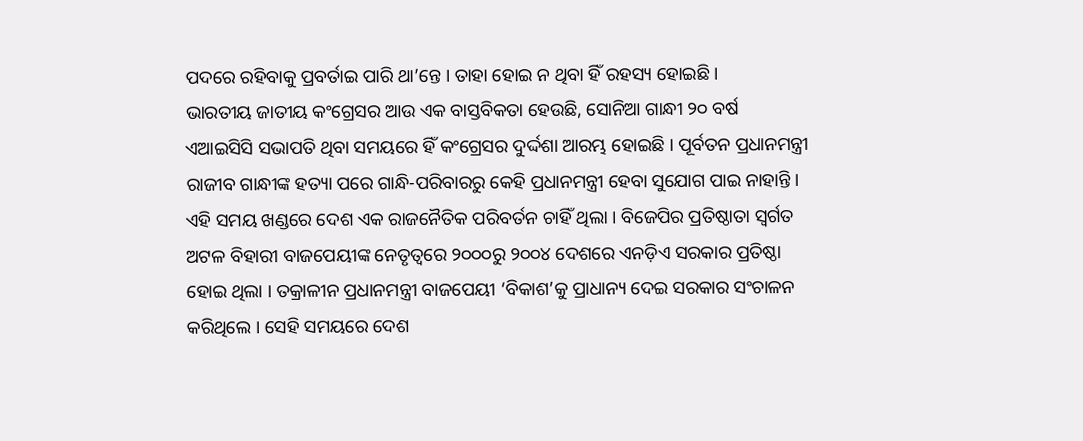ପଦରେ ରହିବାକୁ ପ୍ରବର୍ତାଇ ପାରି ଥା’ନ୍ତେ । ତାହା ହୋଇ ନ ଥିବା ହିଁ ରହସ୍ୟ ହୋଇଛି ।
ଭାରତୀୟ ଜାତୀୟ କଂଗ୍ରେସର ଆଉ ଏକ ବାସ୍ତବିକତା ହେଉଛି, ସୋନିଆ ଗାନ୍ଧୀ ୨୦ ବର୍ଷ ଏଆଇସିସି ସଭାପତି ଥିବା ସମୟରେ ହିଁ କଂଗ୍ରେସର ଦୁର୍ଦ୍ଦଶା ଆରମ୍ଭ ହୋଇଛି । ପୂର୍ବତନ ପ୍ରଧାନମନ୍ତ୍ରୀ ରାଜୀବ ଗାନ୍ଧୀଙ୍କ ହତ୍ୟା ପରେ ଗାନ୍ଧି-ପରିବାରରୁ କେହି ପ୍ରଧାନମନ୍ତ୍ରୀ ହେବା ସୁଯୋଗ ପାଇ ନାହାନ୍ତି । ଏହି ସମୟ ଖଣ୍ଡରେ ଦେଶ ଏକ ରାଜନୈତିକ ପରିବର୍ତନ ଚାହିଁ ଥିଲା । ବିଜେପିର ପ୍ରତିଷ୍ଠାତା ସ୍ୱର୍ଗତ ଅଟଳ ବିହାରୀ ବାଜପେୟୀଙ୍କ ନେତୃତ୍ୱରେ ୨୦୦୦ରୁ ୨୦୦୪ ଦେଶରେ ଏନଡ଼ିଏ ସରକାର ପ୍ରତିଷ୍ଠା ହୋଇ ଥିଲା । ତକ୍ରାଳୀନ ପ୍ରଧାନମନ୍ତ୍ରୀ ବାଜପେୟୀ ‘ବିକାଶ’କୁ ପ୍ରାଧାନ୍ୟ ଦେଇ ସରକାର ସଂଚାଳନ କରିଥିଲେ । ସେହି ସମୟରେ ଦେଶ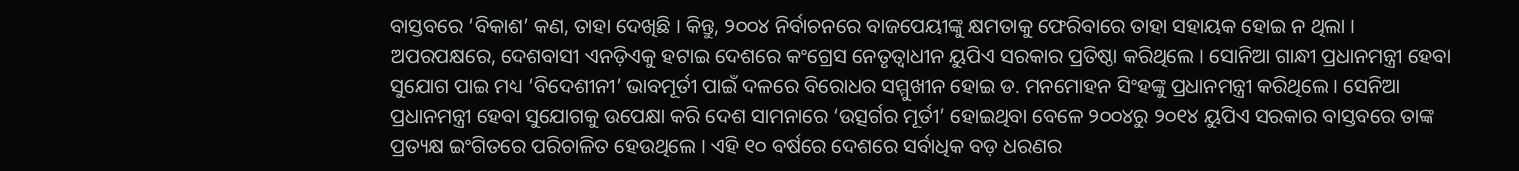ବାସ୍ତବରେ ‘ବିକାଶ’ କଣ, ତାହା ଦେଖିଛି । କିନ୍ତୁ, ୨୦୦୪ ନିର୍ବାଚନରେ ବାଜପେୟୀଙ୍କୁ କ୍ଷମତାକୁ ଫେରିବାରେ ତାହା ସହାୟକ ହୋଇ ନ ଥିଲା । ଅପରପକ୍ଷରେ, ଦେଶବାସୀ ଏନଡ଼ିଏକୁ ହଟାଇ ଦେଶରେ କଂଗ୍ରେସ ନେତୃତ୍ୱାଧୀନ ୟୁପିଏ ସରକାର ପ୍ରତିଷ୍ଠା କରିଥିଲେ । ସୋନିଆ ଗାନ୍ଧୀ ପ୍ରଧାନମନ୍ତ୍ରୀ ହେବା ସୁଯୋଗ ପାଇ ମଧ୍ୟ ‘ବିଦେଶୀନୀ’ ଭାବମୂର୍ତୀ ପାଇଁ ଦଳରେ ବିରୋଧର ସମ୍ମୁଖୀନ ହୋଇ ଡ. ମନମୋହନ ସିଂହଙ୍କୁ ପ୍ରଧାନମନ୍ତ୍ରୀ କରିଥିଲେ । ସେନିଆ ପ୍ରଧାନମନ୍ତ୍ରୀ ହେବା ସୁଯୋଗକୁ ଉପେକ୍ଷା କରି ଦେଶ ସାମନାରେ ‘ଉତ୍ସର୍ଗର ମୂର୍ତୀ’ ହୋଇଥିବା ବେଳେ ୨୦୦୪ରୁ ୨୦୧୪ ୟୁପିଏ ସରକାର ବାସ୍ତବରେ ତାଙ୍କ ପ୍ରତ୍ୟକ୍ଷ ଇଂଗିତରେ ପରିଚାଳିତ ହେଉଥିଲେ । ଏହି ୧୦ ବର୍ଷରେ ଦେଶରେ ସର୍ବାଧିକ ବଡ଼ ଧରଣର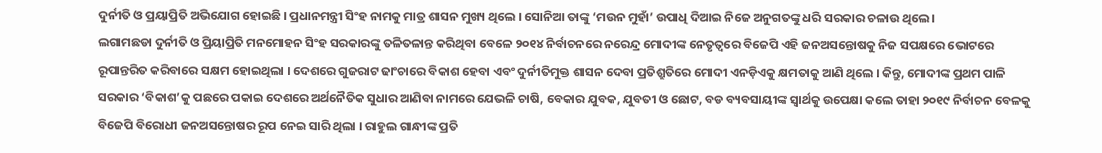ଦୁର୍ନୀତି ଓ ପ୍ରୟାପ୍ରିତି ଅଭିଯୋଗ ହୋଇଛି । ପ୍ରଧାନମନ୍ତ୍ରୀ ସିଂହ ନାମକୁ ମାତ୍ର ଶାସନ ମୁଖ୍ୟ ଥିଲେ । ସୋନିଆ ତାଙ୍କୁ ‘ମଉନ ମୁହାଁ’ ଉପାଧି ଦିଆଇ ନିଜେ ଅନୁଗତଙ୍କୁ ଧରି ସରକାର ଚଳାଉ ଥିଲେ ।
ଲଗାମଛଡା ଦୁର୍ନୀତି ଓ ପ୍ରିୟାପ୍ରିତି ମନମୋହନ ସିଂହ ସରକାରଙ୍କୁ ତଳିତଳାନ୍ତ କରିଥିବା ବେଳେ ୨୦୧୪ ନିର୍ବାଚନରେ ନରେନ୍ଦ୍ର ମୋଦୀଙ୍କ ନେତୃତ୍ୱରେ ବିଜେପି ଏହି ଜନଅସନ୍ତୋଷକୁ ନିଜ ସପକ୍ଷରେ ଭୋଟରେ ରୂପାନ୍ତରିତ କରିବାରେ ସକ୍ଷମ ହୋଇଥିଲା । ଦେଶରେ ଗୁଜରାଟ ଢାଂଚାରେ ବିକାଶ ହେବା ଏବଂ ଦୁର୍ନୀତିମୁକ୍ତ ଶାସନ ଦେବା ପ୍ରତିଶ୍ରୁତିରେ ମୋଦୀ ଏନଡ଼ିଏକୁ କ୍ଷମତାକୁ ଆଣି ଥିଲେ । କିନ୍ତୁ, ମୋଦୀଙ୍କ ପ୍ରଥମ ପାଳି ସରକାର ‘ବିକାଶ’କୁ ପଛରେ ପକାଇ ଦେଶରେ ଅର୍ଥନୈତିକ ସୁଧାର ଆଣିବା ନାମରେ ଯେଭଳି ଚାଷି, ବେକାର ଯୁବକ, ଯୁବତୀ ଓ ଛୋଟ, ବଡ ବ୍ୟବସାୟୀଙ୍କ ସ୍ୱାର୍ଥକୁ ଉପେକ୍ଷା କଲେ ତାହା ୨୦୧୯ ନିର୍ବାଚନ ବେଳକୁ ବିଜେପି ବିରୋଧୀ ଜନଅସନ୍ତୋଷର ରୂପ ନେଇ ସାରି ଥିଲା । ରାହୁଲ ଗାନ୍ଧୀଙ୍କ ପ୍ରତି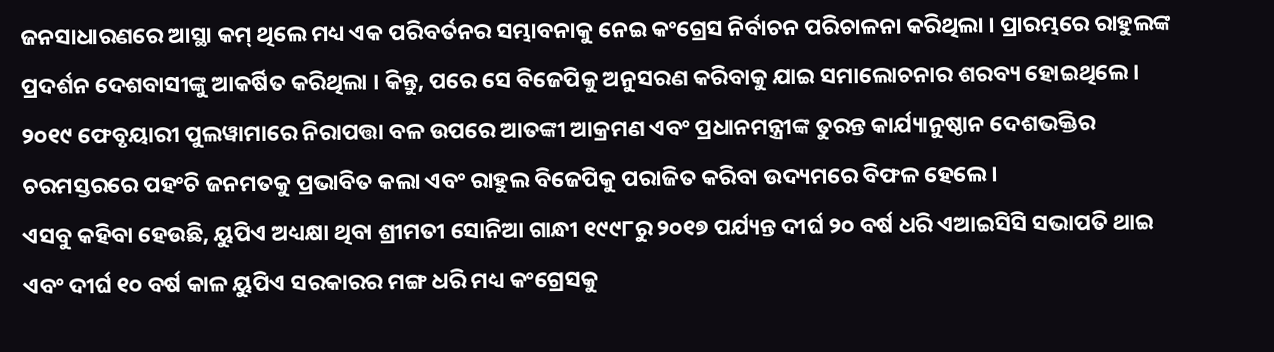ଜନସାଧାରଣରେ ଆସ୍ଥା କମ୍ ଥିଲେ ମଧ୍ୟ ଏକ ପରିବର୍ତନର ସମ୍ଭାବନାକୁ ନେଇ କଂଗ୍ରେସ ନିର୍ବାଚନ ପରିଚାଳନା କରିଥିଲା । ପ୍ରାରମ୍ଭରେ ରାହୁଲଙ୍କ ପ୍ରଦର୍ଶନ ଦେଶବାସୀଙ୍କୁ ଆକର୍ଷିତ କରିଥିଲା । କିନ୍ତୁ, ପରେ ସେ ବିଜେପିକୁ ଅନୁସରଣ କରିବାକୁ ଯାଇ ସମାଲୋଚନାର ଶରବ୍ୟ ହୋଇଥିଲେ । ୨୦୧୯ ଫେବୃୟାରୀ ପୁଲୱାମାରେ ନିରାପତ୍ତା ବଳ ଉପରେ ଆତଙ୍କୀ ଆକ୍ରମଣ ଏବଂ ପ୍ରଧାନମନ୍ତ୍ରୀଙ୍କ ତୁରନ୍ତ କାର୍ଯ୍ୟାନୁଷ୍ଠାନ ଦେଶଭକ୍ତିର ଚରମସ୍ତରରେ ପହଂଚି ଜନମତକୁ ପ୍ରଭାବିତ କଲା ଏବଂ ରାହୁଲ ବିଜେପିକୁ ପରାଜିତ କରିବା ଉଦ୍ୟମରେ ବିଫଳ ହେଲେ ।
ଏସବୁ କହିବା ହେଉଛି, ୟୁପିଏ ଅଧ୍ୟକ୍ଷା ଥିବା ଶ୍ରୀମତୀ ସୋନିଆ ଗାନ୍ଧୀ ୧୯୯୮ରୁ ୨୦୧୭ ପର୍ଯ୍ୟନ୍ତ ଦୀର୍ଘ ୨୦ ବର୍ଷ ଧରି ଏଆଇସିସି ସଭାପତି ଥାଇ ଏବଂ ଦୀର୍ଘ ୧୦ ବର୍ଷ କାଳ ୟୁପିଏ ସରକାରର ମଙ୍ଗ ଧରି ମଧ୍ୟ କଂଗ୍ରେସକୁ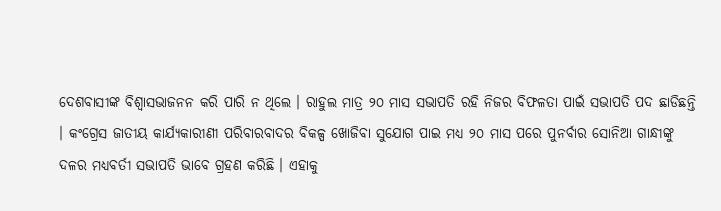ଦେଶବାସୀଙ୍କ ବିଶ୍ୱାସଭାଜନନ କରି ପାରି ନ ଥିଲେ । ରାହୁଲ ମାତ୍ର ୨୦ ମାସ ସଭାପତି ରହି ନିଜର ବିଫଳତା ପାଇଁ ସଭାପତି ପଦ ଛାଡିଛନ୍ତି । କଂଗ୍ରେସ ଜାତୀୟ କାର୍ଯ୍ୟକାରୀଣୀ ପରିବାରବାଦର ବିକଳ୍ପ ଖୋଜିବା ସୁଯୋଗ ପାଇ ମଧ୍ୟ ୨୦ ମାସ ପରେ ପୁନର୍ବାର ସୋନିଆ ଗାନ୍ଧୀଙ୍କୁ ଦଳର ମଧ୍ୟବର୍ତୀ ସଭାପତି ଭାବେ ଗ୍ରହଣ କରିଛି । ଏହାକୁ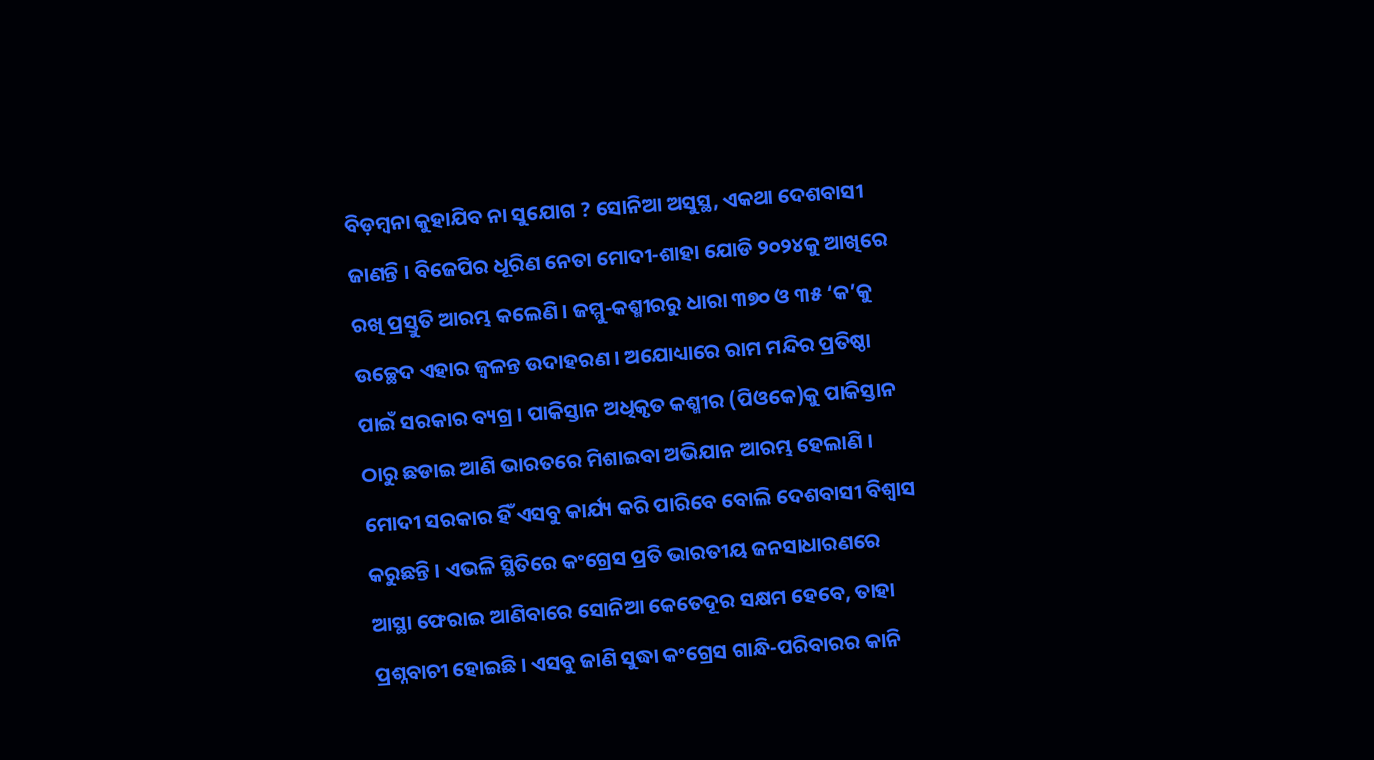ବିଡ଼ମ୍ବନା କୁହାଯିବ ନା ସୁଯୋଗ ? ସୋନିଆ ଅସୁସ୍ଥ, ଏକଥା ଦେଶବାସୀ ଜାଣନ୍ତି । ବିଜେପିର ଧୂରିଣ ନେତା ମୋଦୀ-ଶାହା ଯୋଡି ୨୦୨୪କୁ ଆଖିରେ ରଖି ପ୍ରସ୍ତୁତି ଆରମ୍ଭ କଲେଣି । ଜମ୍ମୁ-କଶ୍ମୀରରୁ ଧାରା ୩୭୦ ଓ ୩୫ ‘କ’କୁ ଉଚ୍ଛେଦ ଏହାର ଜ୍ୱଳନ୍ତ ଉଦାହରଣ । ଅଯୋଧ୍ୟାରେ ରାମ ମନ୍ଦିର ପ୍ରତିଷ୍ଠା ପାଇଁ ସରକାର ବ୍ୟଗ୍ର । ପାକିସ୍ତାନ ଅଧିକୃତ କଶ୍ମୀର (ପିଓକେ)କୁ ପାକିସ୍ତାନ ଠାରୁ ଛଡାଇ ଆଣି ଭାରତରେ ମିଶାଇବା ଅଭିଯାନ ଆରମ୍ଭ ହେଲାଣି । ମୋଦୀ ସରକାର ହିଁ ଏସବୁ କାର୍ଯ୍ୟ କରି ପାରିବେ ବୋଲି ଦେଶବାସୀ ବିଶ୍ୱାସ କରୁଛନ୍ତି । ଏଭଳି ସ୍ଥିତିରେ କଂଗ୍ରେସ ପ୍ରତି ଭାରତୀୟ ଜନସାଧାରଣରେ ଆସ୍ଥା ଫେରାଇ ଆଣିବାରେ ସୋନିଆ କେତେଦୂର ସକ୍ଷମ ହେବେ, ତାହା ପ୍ରଶ୍ନବାଚୀ ହୋଇଛି । ଏସବୁ ଜାଣି ସୁଦ୍ଧା କଂଗ୍ରେସ ଗାନ୍ଧି-ପରିବାରର କାନି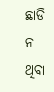ଛାଡି ନ ଥିବା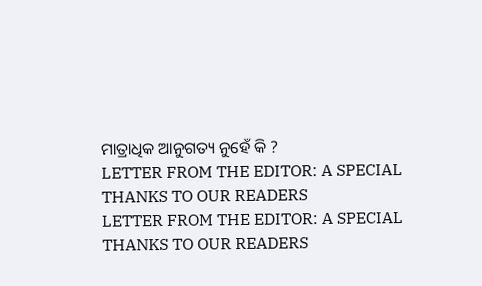ମାତ୍ରାଧିକ ଆନୁଗତ୍ୟ ନୁହେଁ କି ?
LETTER FROM THE EDITOR: A SPECIAL THANKS TO OUR READERS
LETTER FROM THE EDITOR: A SPECIAL THANKS TO OUR READERS